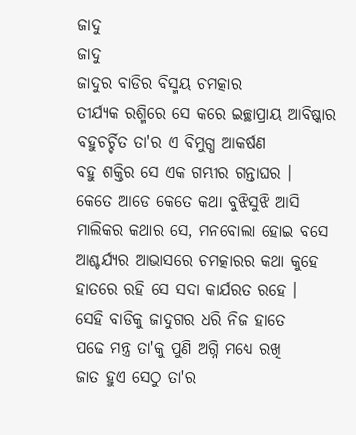ଜାଦୁ
ଜାଦୁ
ଜାଦୁର ବାଡିର ବିସ୍ମୟ ଚମତ୍କାର
ତୀର୍ଯ୍ୟକ ରଶ୍ମିରେ ସେ କରେ ଇଚ୍ଛାପ୍ରାୟ ଆବିଷ୍କାର
ବହୁଚର୍ଚ୍ଚିତ ତା'ର ଏ ବିମୁଗ୍ଧ ଆକର୍ଷଣ
ବହୁ ଶକ୍ତିର ସେ ଏକ ଗମ୍ଭୀର ଗନ୍ତାଘର ।
କେତେ ଆଡେ କେତେ କଥା ବୁଝିସୁଝି ଆସି
ମାଲିକର କଥାର ସେ, ମନବୋଲା ହୋଇ ବସେ
ଆଶ୍ଚର୍ଯ୍ୟର ଆଭାସରେ ଚମତ୍କାରର କଥା କୁହେ
ହାତରେ ରହି ସେ ସଦା କାର୍ଯରତ ରହେ ।
ସେହି ବାଡିକୁ ଜାଦୁଗର ଧରି ନିଜ ହାତେ
ପଢେ ମନ୍ତ୍ର ତା'କୁ ପୁଣି ଅଗ୍ନି ମଧ୍ଯେ ରଖି
ଜାତ ହୁଏ ସେଠୁ ତା'ର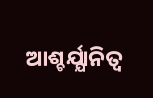ଆଶ୍ଚର୍ଯ୍ଯାନିତ୍ବ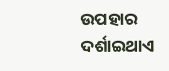ଉପହାର
ଦର୍ଶାଇଥାଏ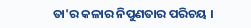ତା'ର କଳାର ନିପୁଣତାର ପରିଚୟ ।